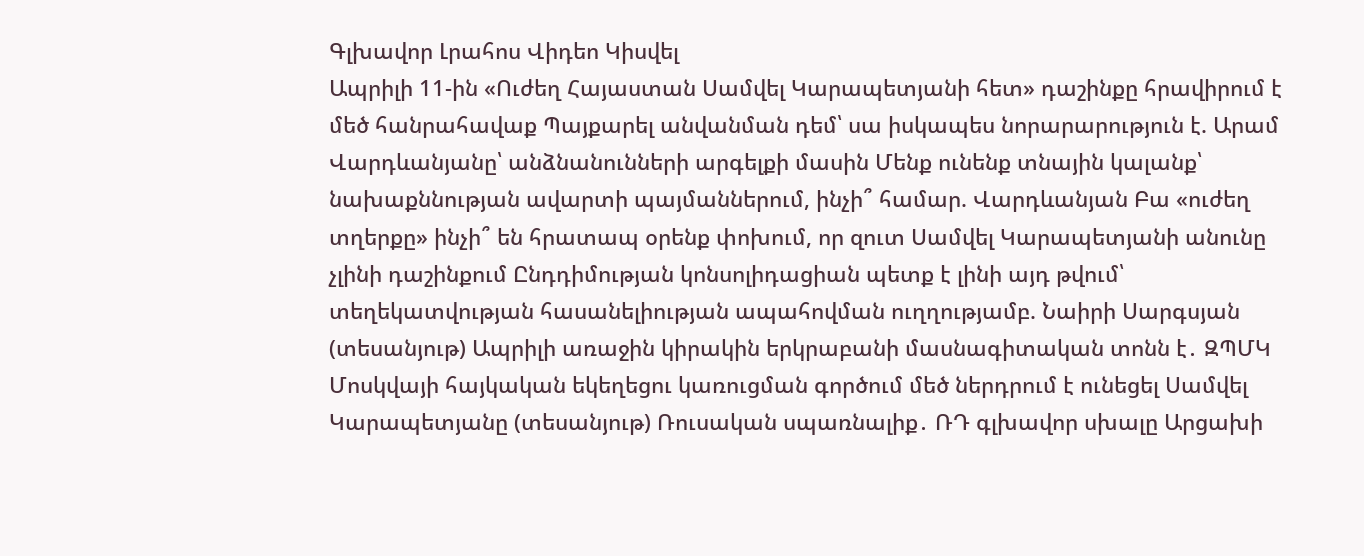Գլխավոր Լրահոս Վիդեո Կիսվել
Ապրիլի 11-ին «Ուժեղ Հայաստան Սամվել Կարապետյանի հետ» դաշինքը հրավիրում է մեծ հանրահավաք Պայքարել անվանման դեմ՝ սա իսկապես նորարարություն է. Արամ Վարդևանյանը՝ անձնանունների արգելքի մասին Մենք ունենք տնային կալանք՝ նախաքննության ավարտի պայմաններում, ինչի՞ համար. Վարդևանյան Բա «ուժեղ տղերքը» ինչի՞ են հրատապ օրենք փոխում, որ զուտ Սամվել Կարապետյանի անունը չլինի դաշինքում Ընդդիմության կոնսոլիդացիան պետք է լինի այդ թվում՝ տեղեկատվության հասանելիության ապահովման ուղղությամբ. Նաիրի Սարգսյան (տեսանյութ) Ապրիլի առաջին կիրակին երկրաբանի մասնագիտական տոնն է․ ԶՊՄԿ Մոսկվայի հայկական եկեղեցու կառուցման գործում մեծ ներդրում է ունեցել Սամվել Կարապետյանը (տեսանյութ) Ռուսական սպառնալիք․ ՌԴ գլխավոր սխալը Արցախի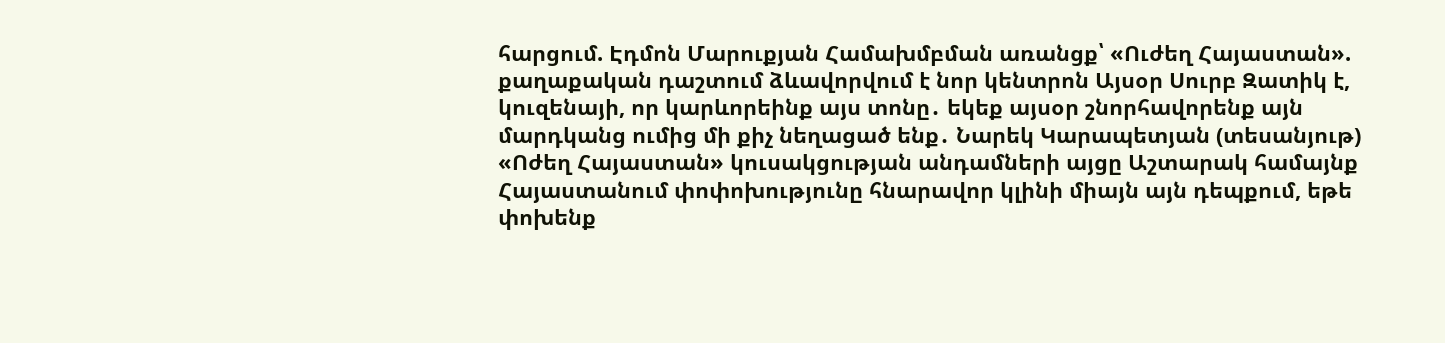հարցում. Էդմոն Մարուքյան Համախմբման առանցք՝ «Ուժեղ Հայաստան». քաղաքական դաշտում ձևավորվում է նոր կենտրոն Այսօր Սուրբ Զատիկ է, կուզենայի, որ կարևորեինք այս տոնը․ եկեք այսօր շնորհավորենք այն մարդկանց ումից մի քիչ նեղացած ենք․ Նարեկ Կարապետյան (տեսանյութ) «Ոժեղ Հայաստան» կուսակցության անդամների այցը Աշտարակ համայնք Հայաստանում փոփոխությունը հնարավոր կլինի միայն այն դեպքում, եթե փոխենք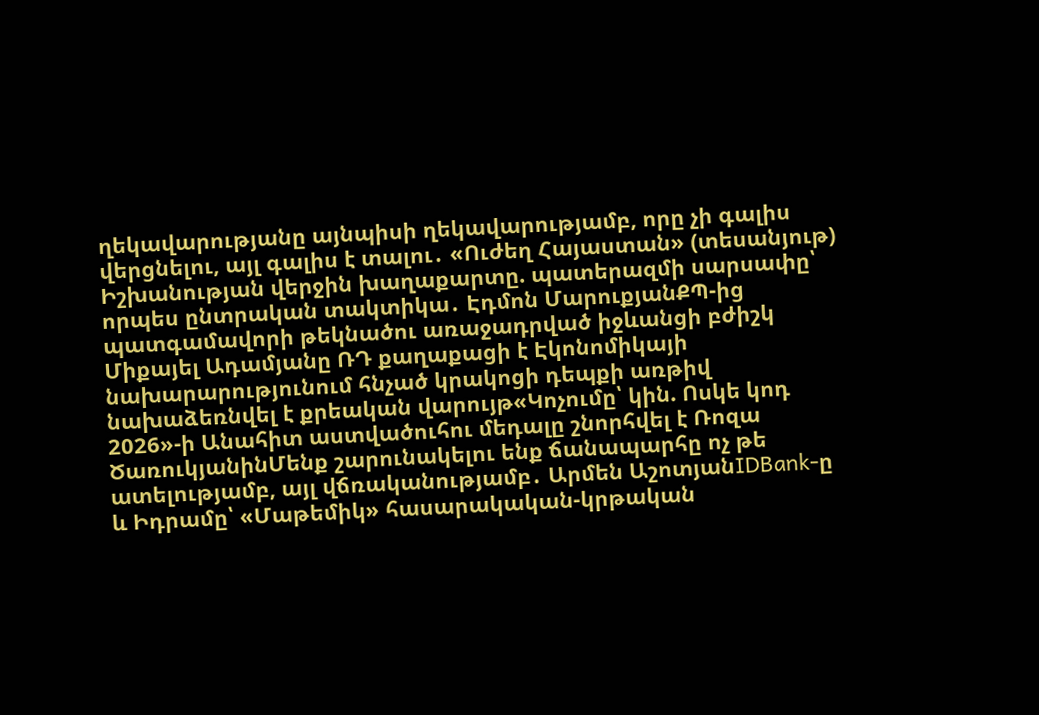ղեկավարությանը այնպիսի ղեկավարությամբ, որը չի գալիս վերցնելու, այլ գալիս է տալու․ «Ուժեղ Հայաստան» (տեսանյութ)
Իշխանության վերջին խաղաքարտը. պատերազմի սարսափը՝ որպես ընտրական տակտիկա․ Էդմոն ՄարուքյանՔՊ-ից պատգամավորի թեկնածու առաջադրված իջևանցի բժիշկ Միքայել Ադամյանը ՌԴ քաղաքացի է Էկոնոմիկայի նախարարությունում հնչած կրակոցի դեպքի առթիվ նախաձեռնվել է քրեական վարույթ«Կոչումը՝ կին. Ոսկե կոդ 2026»-ի Անահիտ աստվածուհու մեդալը շնորհվել է Ռոզա ԾառուկյանինՄենք շարունակելու ենք ճանապարհը ոչ թե ատելությամբ, այլ վճռականությամբ․ Արմեն ԱշոտյանIDBank-ը և Իդրամը՝ «Մաթեմիկ» հասարակական-կրթական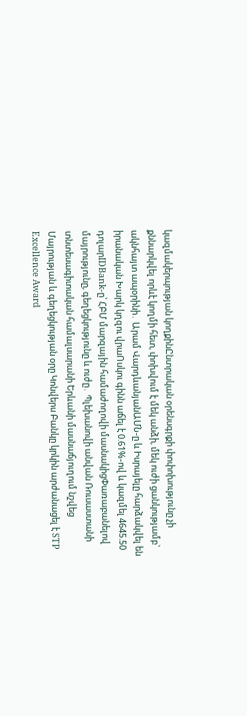կազմակերպության կողքինԸնտրական օրենսգրքի փոփոխությունը չի քննարկվել որևէ կողմի հետ, փոխվում է մեկ անձի, մեկ ուժի ցանկությամբ` ակնհայտ ապօրինի․ Արամ ՎարդևանյանԱՄՆ-ը և Իսրայելը հարձակվել են իրանական Խարկ կղզու վրաՈսկու գինն աճել է 0.61%-ով և կազմել 4645.50 դոլարIDBank-ը՝ ՀԲՄ մարզային համաժողովի մասնակիցՓառաբանելով մայրությունը, գեղեցկությունը և ուժը․ Պլեխանովի անվան Ռուսաստանի տնտեսագիտական համալսարանի Երևանի մասնաճյուղում նշվեց Մայրության և գեղեցկության օրը Կոնվերս Բանկը կրկին արժանացել է STP Excellence Award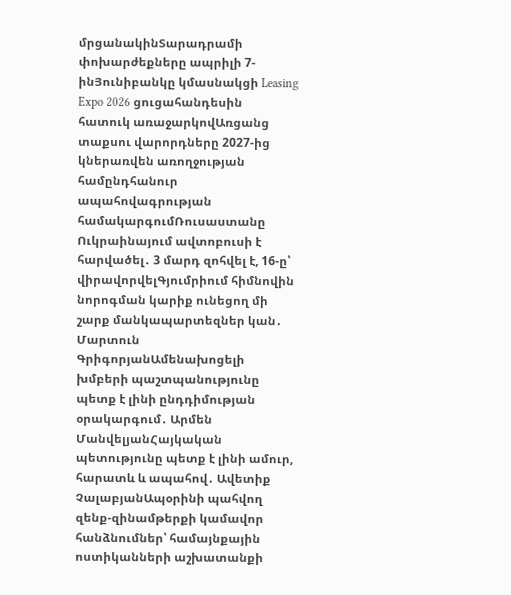մրցանակինՏարադրամի փոխարժեքները ապրիլի 7-ինՅունիբանկը կմասնակցի Leasing Expo 2026 ցուցահանդեսին հատուկ առաջարկովԱռցանց տաքսու վարորդները 2027-ից կներառվեն առողջության համընդհանուր ապահովագրության համակարգումՌուսաստանը Ուկրաինայում ավտոբուսի է հարվածել․ 3 մարդ զոհվել է, 16-ը՝ վիրավորվելԳյումրիում հիմնովին նորոգման կարիք ունեցող մի շարք մանկապարտեզներ կան․ Մարտուն ԳրիգորյանԱմենախոցելի խմբերի պաշտպանությունը պետք է լինի ընդդիմության օրակարգում․ Արմեն ՄանվելյանՀայկական պետությունը պետք է լինի ամուր, հարատև և ապահով․ Ավետիք ՉալաբյանԱպօրինի պահվող զենք-զինամթերքի կամավոր հանձնումներ՝ համայնքային ոստիկանների աշխատանքի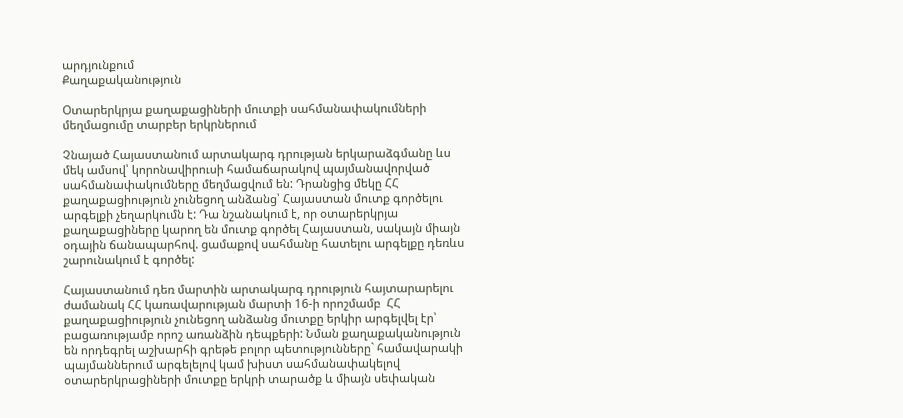արդյունքում
Քաղաքականություն

Օտարերկրյա քաղաքացիների մուտքի սահմանափակումների մեղմացումը տարբեր երկրներում

Չնայած Հայաստանում արտակարգ դրության երկարաձգմանը ևս մեկ ամսով՝ կորոնավիրուսի համաճարակով պայմանավորված սահմանափակումները մեղմացվում են: Դրանցից մեկը ՀՀ քաղաքացիություն չունեցող անձանց՝ Հայաստան մուտք գործելու արգելքի չեղարկումն է: Դա նշանակում է, որ օտարերկրյա քաղաքացիները կարող են մուտք գործել Հայաստան, սակայն միայն օդային ճանապարհով. ցամաքով սահմանը հատելու արգելքը դեռևս շարունակում է գործել:

Հայաստանում դեռ մարտին արտակարգ դրություն հայտարարելու ժամանակ ՀՀ կառավարության մարտի 16-ի որոշմամբ  ՀՀ քաղաքացիություն չունեցող անձանց մուտքը երկիր արգելվել էր՝ բացառությամբ որոշ առանձին դեպքերի: Նման քաղաքականություն են որդեգրել աշխարհի գրեթե բոլոր պետությունները` համավարակի պայմաններում արգելելով կամ խիստ սահմանափակելով օտարերկրացիների մուտքը երկրի տարածք և միայն սեփական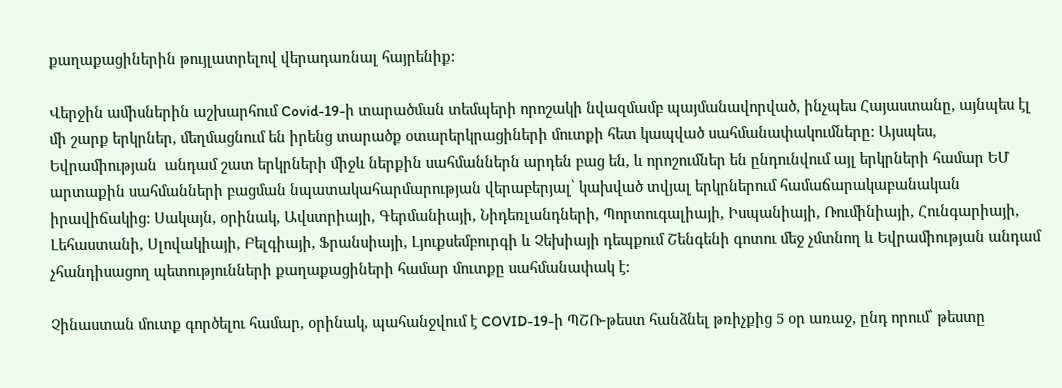քաղաքացիներին թույլատրելով վերադառնալ հայրենիք:

Վերջին ամիսներին աշխարհում Covid-19-ի տարածման տեմպերի որոշակի նվազմամբ պայմանավորված, ինչպես Հայաստանը, այնպես էլ մի շարք երկրներ, մեղմացնում են իրենց տարածք օտարերկրացիների մուտքի հետ կապված սահմանափակումները: Այսպես, Եվրամիության  անդամ շատ երկրների միջև ներքին սահմաններն արդեն բաց են, և որոշումներ են ընդունվում այլ երկրների համար ԵՄ արտաքին սահմանների բացման նպատակահարմարության վերաբերյալ՝ կախված տվյալ երկրներում համաճարակաբանական իրավիճակից: Սակայն, օրինակ, Ավստրիայի, Գերմանիայի, Նիդեռլանդների, Պորտուգալիայի, Իսպանիայի, Ռումինիայի, Հունգարիայի, Լեհաստանի, Սլովակիայի, Բելգիայի, Ֆրանսիայի, Լյուքսեմբուրգի և Չեխիայի դեպքում Շենգենի գոտու մեջ չմտնող և Եվրամիության անդամ չհանդիսացող պետությունների քաղաքացիների համար մուտքը սահմանափակ է:

Չինաստան մուտք գործելու համար, օրինակ, պահանջվում է COVID-19-ի ՊՇՌ-թեստ հանձնել թռիչքից 5 օր առաջ, ընդ որում՝ թեստը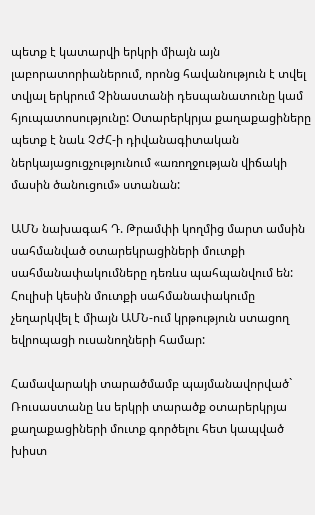պետք է կատարվի երկրի միայն այն լաբորատորիաներում, որոնց հավանություն է տվել տվյալ երկրում Չինաստանի դեսպանատունը կամ հյուպատոսությունը: Օտարերկրյա քաղաքացիները պետք է նաև ՉԺՀ-ի դիվանագիտական ներկայացուցչությունում «առողջության վիճակի մասին ծանուցում» ստանան:

ԱՄՆ նախագահ Դ. Թրամփի կողմից մարտ ամսին սահմանված օտարեկրացիների մուտքի սահմանափակումները դեռևս պահպանվում են: Հուլիսի կեսին մուտքի սահմանափակումը չեղարկվել է միայն ԱՄՆ-ում կրթություն ստացող եվրոպացի ուսանողների համար:

Համավարակի տարածմամբ պայմանավորված` Ռուսաստանը ևս երկրի տարածք օտարերկրյա քաղաքացիների մուտք գործելու հետ կապված խիստ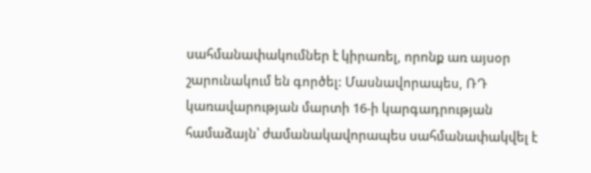սահմանափակումներ է կիրառել, որոնք առ այսօր շարունակում են գործել: Մասնավորապես, ՌԴ կառավարության մարտի 16-ի կարգադրության համաձայն՝ ժամանակավորապես սահմանափակվել է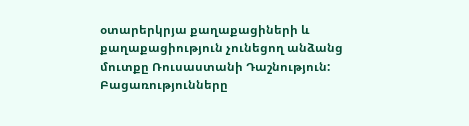օտարերկրյա քաղաքացիների և քաղաքացիություն չունեցող անձանց մուտքը Ռուսաստանի Դաշնություն: Բացառությունները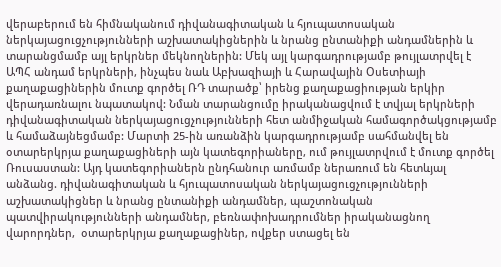վերաբերում են հիմնականում դիվանագիտական և հյուպատոսական ներկայացուցչությունների աշխատակիցներին և նրանց ընտանիքի անդամներին և տարանցմամբ այլ երկրներ մեկնողներին: Մեկ այլ կարգադրությամբ թույլատրվել է ԱՊՀ անդամ երկրների, ինչպես նաև Աբխազիայի և Հարավային Օսետիայի քաղաքացիներին մուտք գործել ՌԴ տարածք՝ իրենց քաղաքացիության երկիր վերադառնալու նպատակով: Նման տարանցումը իրականացվում է տվյալ երկրների դիվանագիտական ներկայացուցչությունների հետ անմիջական համագործակցությամբ և համաձայնեցմամբ: Մարտի 25-ին առանձին կարգադրությամբ սահմանվել են օտարերկրյա քաղաքացիների այն կատեգորիաները, ում թույլատրվում է մուտք գործել Ռուսաստան: Այդ կատեգորիաներն ընդհանուր առմամբ ներառում են հետևյալ անձանց. դիվանագիտական և հյուպատոսական ներկայացուցչությունների աշխատակիցներ և նրանց ընտանիքի անդամներ, պաշտոնական պատվիրակությունների անդամներ, բեռնափոխադրումներ իրականացնող վարորդներ,  օտարերկրյա քաղաքացիներ, ովքեր ստացել են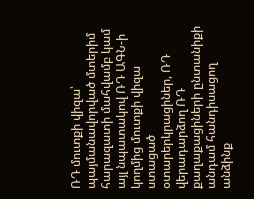ՌԴ մուտքի վիզա՝ պայմանավորված մտերիմ հարազատի մահվամբ կամ այլ նպատակով ՌԴ ԱԳՆ-ի կողմից մուտքի վիզա ստացած օտարերկրացիներ, ՌԴ վերադարձող ՌԴ քաղաքացիների ընտանիքի անդամ հանդիսացող անձինք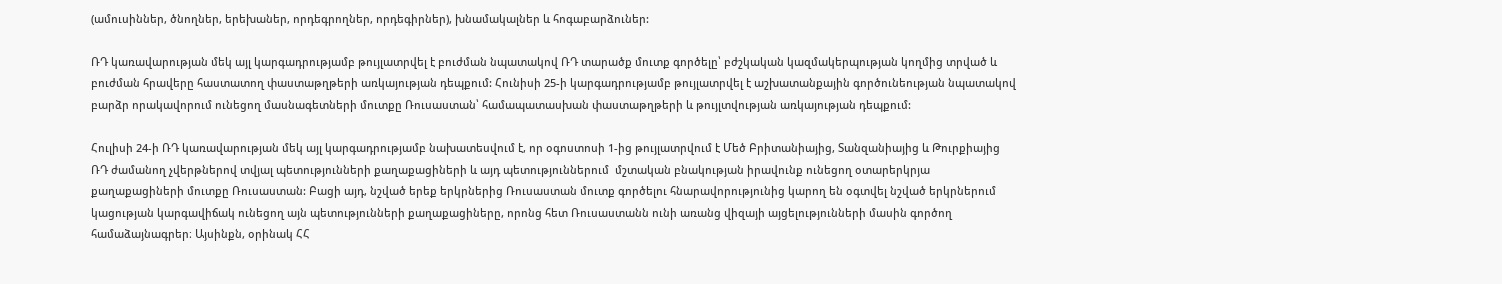(ամուսիններ, ծնողներ, երեխաներ, որդեգրողներ, որդեգիրներ), խնամակալներ և հոգաբարձուներ:

ՌԴ կառավարության մեկ այլ կարգադրությամբ թույլատրվել է բուժման նպատակով ՌԴ տարածք մուտք գործելը՝ բժշկական կազմակերպության կողմից տրված և բուժման հրավերը հաստատող փաստաթղթերի առկայության դեպքում: Հունիսի 25-ի կարգադրությամբ թույլատրվել է աշխատանքային գործունեության նպատակով բարձր որակավորում ունեցող մասնագետների մուտքը Ռուսաստան՝ համապատասխան փաստաթղթերի և թույլտվության առկայության դեպքում:

Հուլիսի 24-ի ՌԴ կառավարության մեկ այլ կարգադրությամբ նախատեսվում է, որ օգոստոսի 1-ից թույլատրվում է Մեծ Բրիտանիայից, Տանզանիայից և Թուրքիայից ՌԴ ժամանող չվերթներով տվյալ պետությունների քաղաքացիների և այդ պետություններում  մշտական բնակության իրավունք ունեցող օտարերկրյա քաղաքացիների մուտքը Ռուսաստան: Բացի այդ, նշված երեք երկրներից Ռուսաստան մուտք գործելու հնարավորությունից կարող են օգտվել նշված երկրներում կացության կարգավիճակ ունեցող այն պետությունների քաղաքացիները, որոնց հետ Ռուսաստանն ունի առանց վիզայի այցելությունների մասին գործող համաձայնագրեր։ Այսինքն, օրինակ ՀՀ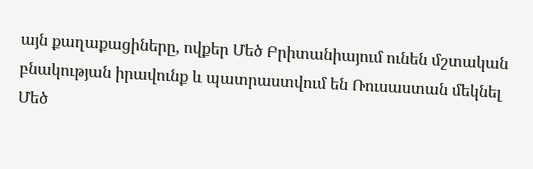այն քաղաքացիները, ովքեր Մեծ Բրիտանիայում ունեն մշտական բնակության իրավունք և պատրաստվում են Ռուսաստան մեկնել Մեծ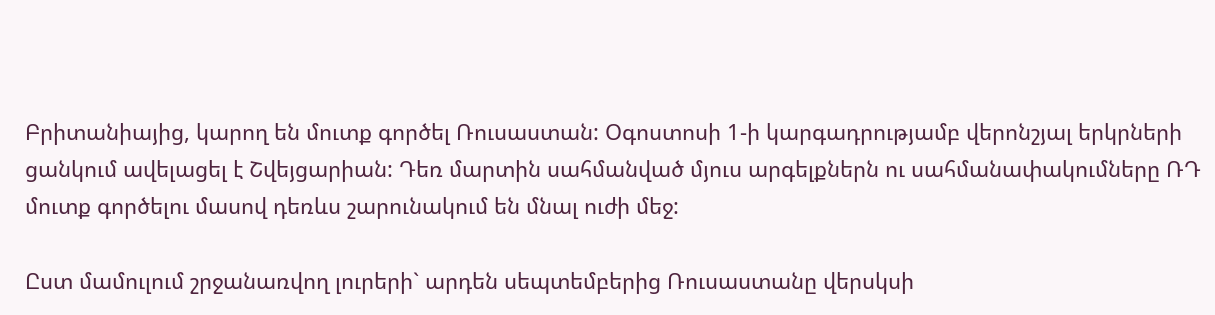Բրիտանիայից, կարող են մուտք գործել Ռուսաստան: Օգոստոսի 1-ի կարգադրությամբ վերոնշյալ երկրների ցանկում ավելացել է Շվեյցարիան: Դեռ մարտին սահմանված մյուս արգելքներն ու սահմանափակումները ՌԴ մուտք գործելու մասով դեռևս շարունակում են մնալ ուժի մեջ:

Ըստ մամուլում շրջանառվող լուրերի` արդեն սեպտեմբերից Ռուսաստանը վերսկսի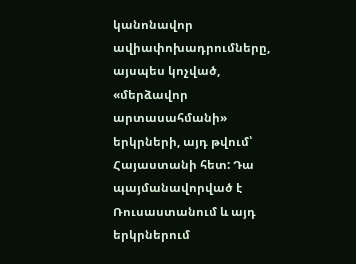կանոնավոր ավիափոխադրումները, այսպես կոչված, «մերձավոր արտասահմանի» երկրների, այդ թվում՝ Հայաստանի հետ: Դա պայմանավորված է Ռուսաստանում և այդ երկրներում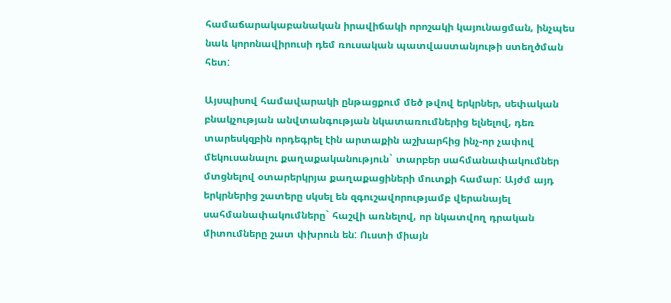համաճարակաբանական իրավիճակի որոշակի կայունացման, ինչպես նաև կորոնավիրուսի դեմ ռուսական պատվաստանյութի ստեղծման հետ:

Այսպիսով համավարակի ընթացքում մեծ թվով երկրներ, սեփական բնակչության անվտանգության նկատառումներից ելնելով, դեռ տարեսկզբին որդեգրել էին արտաքին աշխարհից ինչ-որ չափով մեկուսանալու քաղաքականություն` տարբեր սահմանափակումներ մտցնելով օտարերկրյա քաղաքացիների մուտքի համար: Այժմ այդ երկրներից շատերը սկսել են զգուշավորությամբ վերանայել սահմանափակումները` հաշվի առնելով, որ նկատվող դրական միտումները շատ փխրուն են: Ուստի միայն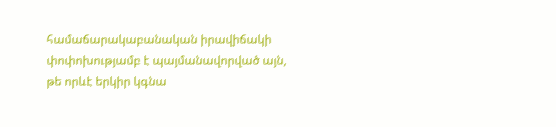համաճարակաբանական իրավիճակի փոփոխությամբ է պայմանավորված այն, թե որևէ երկիր կգնա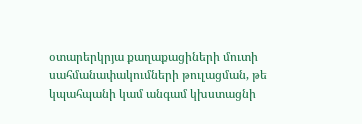օտարերկրյա քաղաքացիների մուտի սահմանափակումների թուլացման, թե կպահպանի կամ անգամ կխստացնի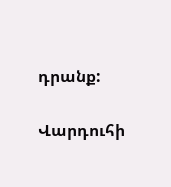դրանք:

Վարդուհի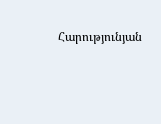Հարությունյան